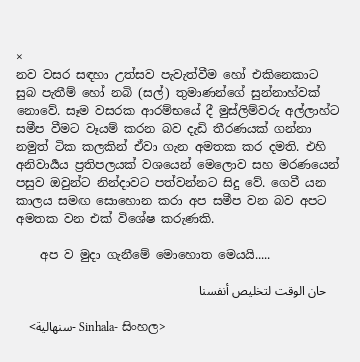×
නව වසර සඳහා උත්සව පැවැත්වීම හෝ එකිනෙකාට සුබ පැතීම් හෝ නබි (සල්) තුමාණන්ගේ සුන්නාහ්වක් නොවේ. සෑම වසරක ආරම්භයේ දී මුස්ලිම්වරු අල්ලාහ්ට සමීප වීමට වෑයම් කරන බව දැඩි තීරණයක් ගන්නා නමුත් ටික කලකින් ඒවා ගැන අමතක කර දමති. එහි අනිවාර්‍යය ප්‍රතිපලයක් වශයෙන් මෙලොව සහ මරණයෙන් පසුව ඔවුන්ට නින්දාවට පත්වන්නට සිදු වේ. ගෙවී යන කාලය සමඟ සොහොන කරා අප සමීප වන බව අපට අමතක වන එක් විශේෂ කරුණකි.

    අප ව මුදා ගැනීමේ මොහොත මෙයයි.....

    حان الوقت لتخليص أنفسنا

    <سنهالية- Sinhala- සිංහල>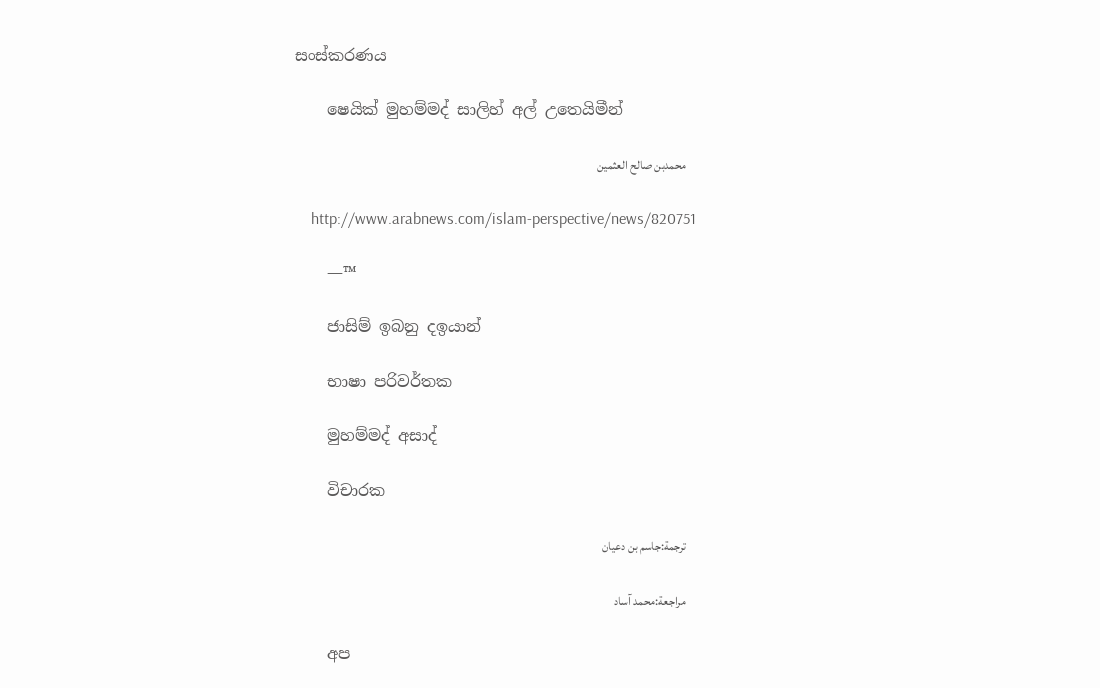සංස්කරණය

    ෂෙයික් මුහම්මද් සාලිහ් අල් උතෙයිමීන්

    محمدبن صالح العثمين

    http://www.arabnews.com/islam-perspective/news/820751

    —™

    ජාසිම් ඉබනු දඉයාන්

    භාෂා පරිවර්තක

    මුහම්මද් අසාද්

    විචාරක

    ترجمة:جاسم بن دعيان

    مراجعة:محمد آساد

    අප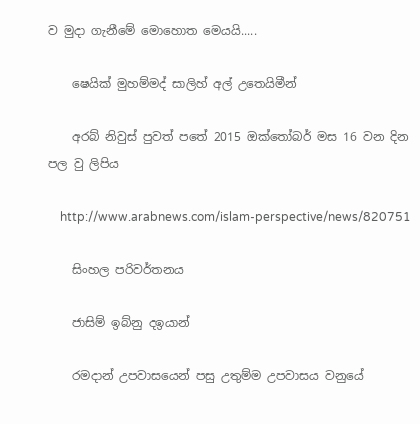ව මුදා ගැනීමේ මොහොත මෙයයි.....

    ෂෙයික් මුහම්මද් සාලිහ් අල් උතෙයිමීන්

    අරබ් නිවුස් පුවත් පතේ 2015 ඔක්තෝබර් මස 16 වන දින පල වු ලිපිය

    http://www.arabnews.com/islam-perspective/news/820751

    සිංහල පරිවර්තනය

    ජාසිම් ඉබ්නු දඉයාන්

    රමදාන් උපවාසයෙන් පසු උතුම්ම උපවාසය වනුයේ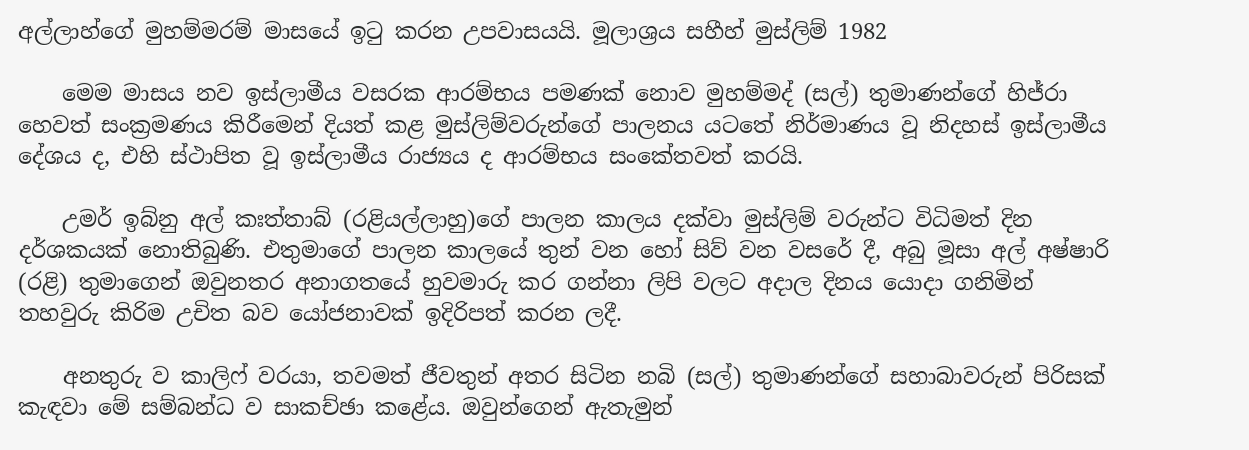අල්ලාහ්ගේ මුහම්මරම් මාසයේ ඉටු කරන උපවාසයයි. මූලාශ්‍රය සහීහ් මුස්ලිම් 1982

    මෙම මාසය නව ඉස්ලාමීය වසරක ආරම්භය පමණක් නොව මුහම්මද් (සල්) තුමාණන්ගේ හිජ්රා හෙවත් සංක්‍රමණය කිරීමෙන් දියත් කළ මුස්ලිම්වරුන්ගේ පාලනය යටතේ නිර්මාණය වූ නිදහස් ඉස්ලාමීය දේශය ද, එහි ස්ථාපිත වූ ඉස්ලාමීය රාජ්‍යය ද ආරම්භය සංකේතවත් කරයි.

    උමර් ඉබ්නු අල් කඃත්තාබ් (රළියල්ලාහු)ගේ පාලන කාලය දක්වා මුස්ලිම් වරුන්ට විධිමත් දින දර්ශකයක් නොතිබුණි. එතුමාගේ පාලන කාලයේ තුන් වන හෝ සිව් වන වසරේ දී, අබු මූසා අල් අෂ්ෂාරි (රළි) තුමාගෙන් ඔවුනතර අනාගතයේ හුවමාරු කර ගන්නා ලිපි වලට අදාල දිනය යොදා ගනිමින් තහවුරු කිරිම උචිත බව යෝජනාවක් ඉදිරිපත් කරන ලදී.

    අනතුරු ව කාලිෆ් වරයා, තවමත් ජීවතුන් අතර සිටින නබි (සල්) තුමාණන්ගේ සහාබාවරුන් පිරිසක් කැඳවා මේ සම්බන්ධ ව සාකච්ඡා කළේය. ඔවුන්ගෙන් ඇතැමුන්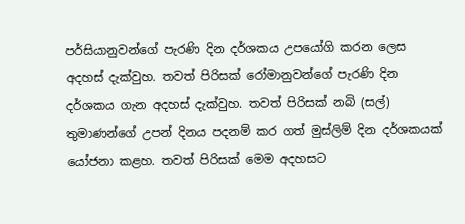පර්සියානුවන්ගේ පැරණි දින දර්ශකය උපයෝගි කරන ලෙස අදහස් දැක්වුහ. තවත් පිරිසක් රෝමානුවන්ගේ පැරණි දින දර්ශකය ගැන අදහස් දැක්වුහ. තවත් පිරිසක් නබි (සල්) තුමාණන්ගේ උපන් දිනය පදනම් කර ගත් මුස්ලිම් දින දර්ශකයක් යෝජනා කළහ. තවත් පිරිසක් මෙම අදහසට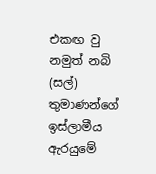එකඟ වු නමුත් නබි (සල්) තුමාණන්ගේ ඉස්ලාමීය ඇරයුමේ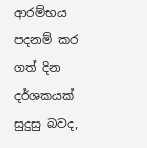ආරම්භය පදනම් කර ගත් දින දර්ශකයක් සුදුසු බවද,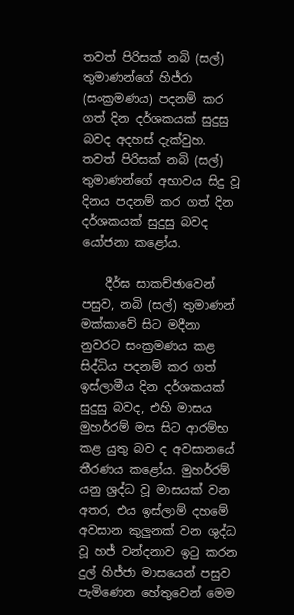තවත් පිරිසක් නබි (සල්) තුමාණන්ගේ හිජ්රා (සංක්‍රමණය) පදනම් කර ගත් දින දර්ශකයක් සුදුසු බවද අදහස් දැක්වුහ. තවත් පිරිසක් නබි (සල්) තුමාණන්ගේ අභාවය සිදු වූ දිනය පදනම් කර ගත් දින දර්ශකයක් සුදුසු බවද යෝජනා කළෝය.

    දීර්ඝ සාකච්ඡාවෙන් පසුව, නබි (සල්) තුමාණන් මක්කාවේ සිට මදීනා නුවරට සංක්‍රමණය කළ සිද්ධිය පදනම් කර ගත් ඉස්ලාමීය දින දර්ශකයක් සුදුසු බවද, එහි මාසය මුහර්රම් මස සිට ආරම්භ කළ යුතු බව ද අවසානයේ තීරණය කළෝය. මුහර්රම් යනු ශ්‍රද්ධ වූ මාසයක් වන අතර, එය ඉස්ලාම් දහමේ අවසාන කුලුනක් වන ශුද්ධ වූ හජ් වන්දනාව ඉටු කරන දුල් හිජ්ජා මාසයෙන් පසුව පැමිණෙන හේතුවෙන් මෙම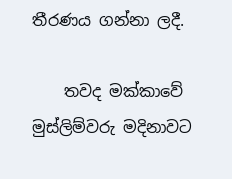තීරණය ගන්නා ලදී.

    තවද මක්කාවේ මුස්ලිම්වරු මදිනාවට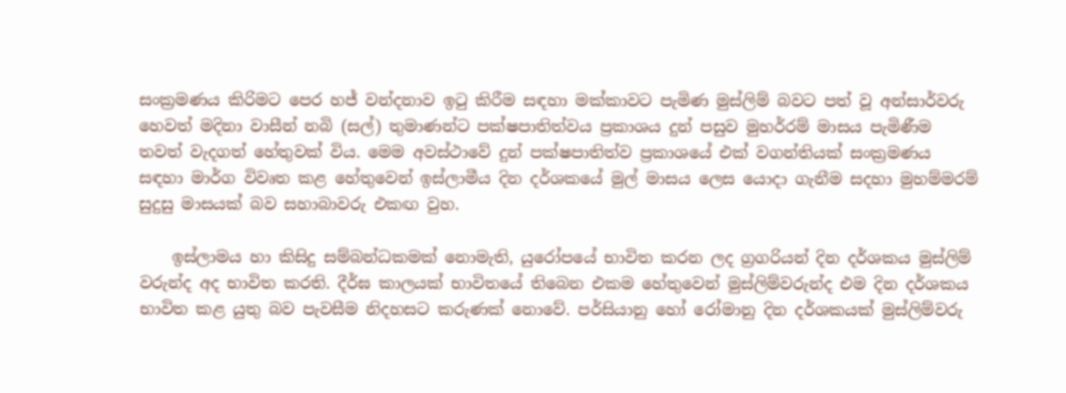සංක්‍රමණය කිරිමට පෙර හජ් වන්දනාව ඉටු කිරීම සඳහා මක්කාවට පැමිණ මුස්ලිම් බවට පත් වූ අන්සාර්වරු හෙවත් මදිනා වාසීන් නබි (සල්) තුමාණන්ට පක්ෂපාතිත්වය ප්‍රකාශය දුන් පසුව මුහර්රම් මාසය පැමිණීම තවත් වැදගත් හේතුවක් විය. මෙම අවස්ථාවේ දුන් පක්ෂපාතිත්ව ප්‍රකාශයේ එක් වගන්තියක් සංක්‍රමණය සඳහා මාර්ග විවෘත කළ හේතුවෙන් ඉස්ලාමීය දින දර්ශකයේ මුල් මාසය ලෙස යොදා ගැනීම සදහා මුහම්මරම් සුදුසු මාසයක් බව සහාබාවරු එකඟ වුහ.

    ඉස්ලාමය හා කිසිදු සම්බන්ධකමක් නොමැති, යුරෝපයේ භාවිත කරන ලද ග්‍රගරියන් දින දර්ශකය මුස්ලිම් වරුන්ද අද භාවිත කරති. දීර්ඝ කාලයක් භාවිතයේ තිබෙන එකම හේතුවෙන් මුස්ලිම්වරුන්ද එම දින දර්ශකය භාවිත කළ යුතු බව පැවසීම නිදහසට කරුණක් නොවේ. පර්සියානු හෝ රෝමානු දින දර්ශකයක් මුස්ලිම්වරු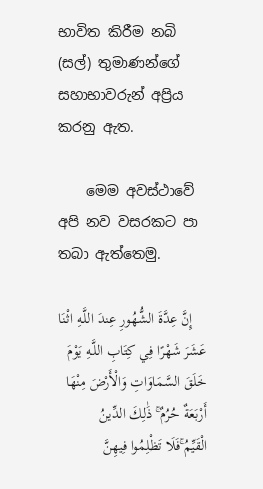භාවිත කිරීම නබි (සල්) තුමාණන්ගේ සහාභාවරුන් අප්‍රිය කරනු ඇත.

    මෙම අවස්ථාවේ අපි නව වසරකට පා තබා ඇත්තෙමු.

    إِنَّ عِدَّةَ الشُّهُورِ عِندَ اللَّـهِ اثْنَا عَشَرَ شَهْرًا فِي كِتَابِ اللَّـهِ يَوْمَ خَلَقَ السَّمَاوَاتِ وَالْأَرْضَ مِنْهَا أَرْبَعَةٌ حُرُمٌ ۚ ذَٰلِكَ الدِّينُ الْقَيِّمُ ۚفَلَا تَظْلِمُوا فِيهِنَّ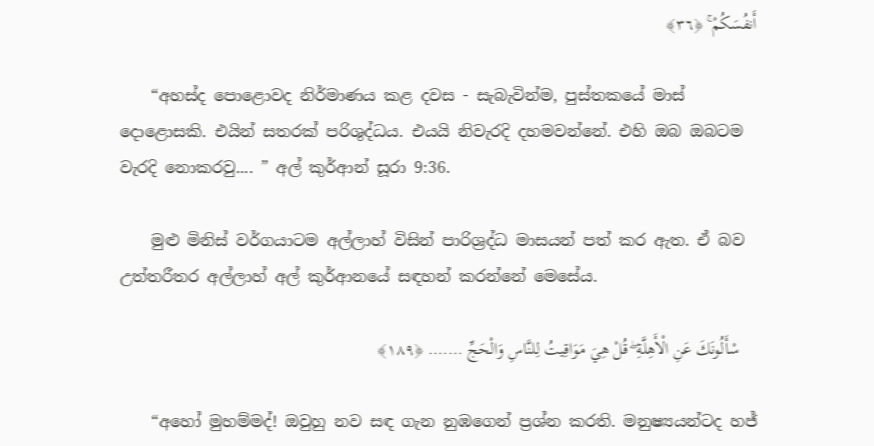أَنفُسَكُمْ ۚ ﴿٣٦﴾

    “අහස්ද පොළොවද නිර්මාණය කළ දවස - සැබැවින්ම, පුස්තකයේ මාස් දොළොසකි. එයින් සතරක් පරිශුද්ධය. එයයි නිවැරදි දහමවන්නේ. එහි ඔබ ඔබටම වැරදි නොකරවු.... ” අල් කුර්ආන් සූරා 9:36.

    මුළු මිනිස් වර්ගයාටම අල්ලාහ් විසින් පාරිශ්‍රද්ධ මාසයන් පත් කර ඇත. ඒ බව උත්තරීතර අල්ලාහ් අල් කුර්ආනයේ සඳහන් කරන්නේ මෙසේය.

    سْأَلُونَكَ عَنِ الْأَهِلَّةِ ۖ قُلْ هِيَ مَوَاقِيتُ لِلنَّاسِ وَالْحَجِّ ……. ﴿١٨٩﴾

    “අහෝ මුහම්මද්! ඔවුහු නව සඳ ගැන නුඹගෙන් ප්‍රශ්න කරති. මනුෂ්‍යයන්ටද හජ්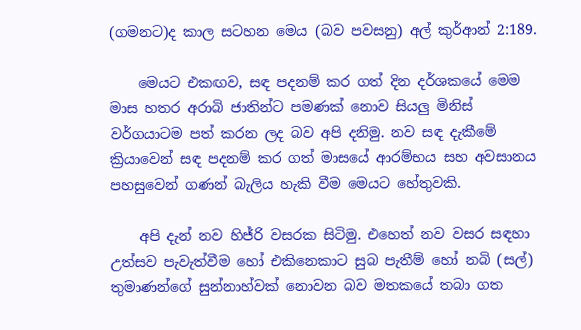(ගමනට)ද කාල සටහන මෙය (බව පවසනු) අල් කුර්ආන් 2:189.

    මෙයට එකඟව, සඳ පදනම් කර ගත් දින දර්ශකයේ මෙම මාස හතර අරාබි ජාතින්ට පමණක් නොව සියලු මිනිස් වර්ගයාටම පත් කරන ලද බව අපි දනිමු. නව සඳ දැකීමේ ක්‍රියාවෙන් සඳ පදනම් කර ගත් මාසයේ ආරම්භය සහ අවසානය පහසුවෙන් ගණන් බැලිය හැකි වීම මෙයට හේතුවකි.

    අපි දැන් නව හිජ්රි වසරක සිටිමු. එහෙත් නව වසර සඳහා උත්සව පැවැත්වීම හෝ එකිනෙකාට සුබ පැතීම් හෝ නබි (සල්) තුමාණන්ගේ සුන්නාහ්වක් නොවන බව මතකයේ තබා ගත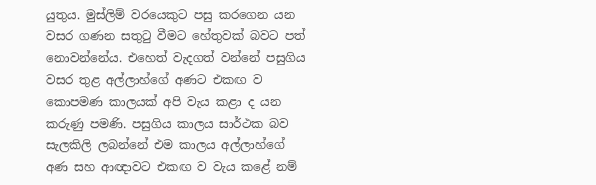යුතුය. මුස්ලිම් වරයෙකුට පසු කරගෙන යන වසර ගණන සතුටු වීමට හේතුවක් බවට පත් නොවන්නේය. එහෙත් වැදගත් වන්නේ පසුගිය වසර තුළ අල්ලාහ්ගේ අණට එකඟ ව කොපමණ කාලයක් අපි වැය කළා ද යන කරුණු පමණි. පසුගිය කාලය සාර්ථක බව සැලකිලි ලබන්නේ එම කාලය අල්ලාහ්ගේ අණ සහ ආඥාවට එකඟ ව වැය කළේ නම්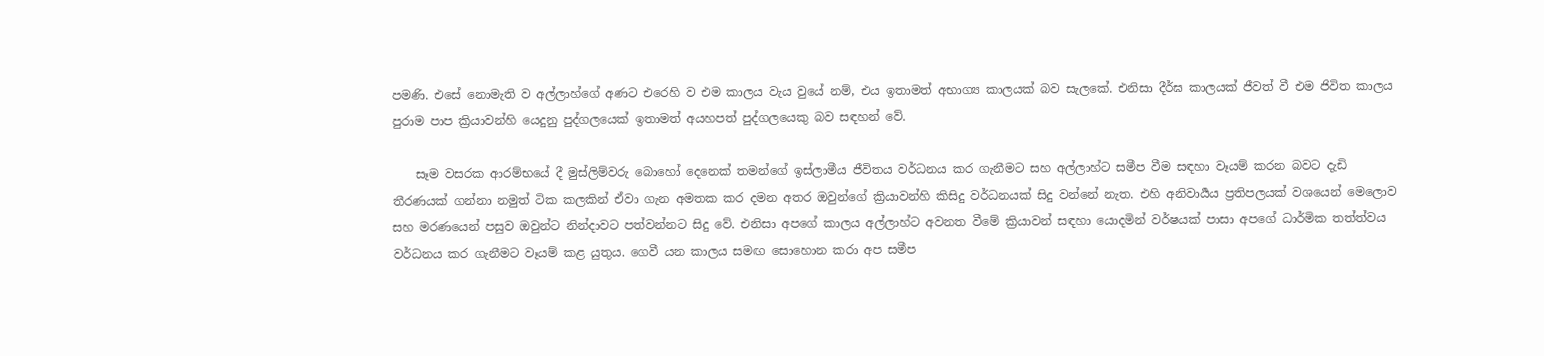පමණි. එසේ නොමැති ව අල්ලාහ්ගේ අණට එරෙහි ව එම කාලය වැය වුයේ නම්, එය ඉතාමත් අභාග්‍ය කාලයක් බව සැලකේ. එනිසා දීර්ඝ කාලයක් ජීවත් වී එම ජිවිත කාලය පුරාම පාප ක්‍රියාවන්හි යෙදුනු පුද්ගලයෙක් ඉතාමත් අයහපත් පුද්ගලයෙකු බව සඳහන් වේ.

    සෑම වසරක ආරම්භයේ දී මුස්ලිම්වරු බොහෝ දෙනෙක් තමන්ගේ ඉස්ලාමීය ජීවිතය වර්ධනය කර ගැනීමට සහ අල්ලාහ්ට සමීප වීම සඳහා වෑයම් කරන බවට දැඩි තීරණයක් ගන්නා නමුත් ටික කලකින් ඒවා ගැන අමතක කර දමන අතර ඔවුන්ගේ ක්‍රියාවන්හි කිසිදු වර්ධනයක් සිදු වන්නේ නැත. එහි අනිවාර්‍යය ප්‍රතිපලයක් වශයෙන් මෙලොව සහ මරණයෙන් පසුව ඔවුන්ට නින්දාවට පත්වන්නට සිදු වේ. එනිසා අපගේ කාලය අල්ලාහ්ට අවනත වීමේ ක්‍රියාවන් සඳහා යොදමින් වර්ෂයක් පාසා අපගේ ධාර්මික තත්ත්වය වර්ධනය කර ගැනීමට වෑයම් කළ යුතුය. ගෙවී යන කාලය සමඟ සොහොන කරා අප සමීප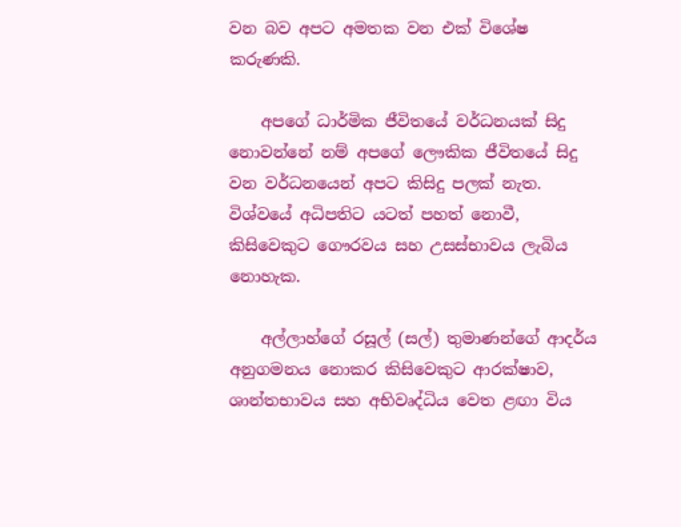වන බව අපට අමතක වන එක් විශේෂ කරුණකි.

    අපගේ ධාර්මික ජීවිතයේ වර්ධනයක් සිදු නොවන්නේ නම් අපගේ ලෞකික ජීවිතයේ සිදු වන වර්ධනයෙන් අපට කිසිදු පලක් නැත. විශ්වයේ අධිපතිට යටත් පහත් නොවී, කිසිවෙකුට ගෞරවය සහ උසස්භාවය ලැබිය නොහැක.

    අල්ලාහ්ගේ රසූල් (සල්) තුමාණන්ගේ ආදර්ය අනුගමනය නොකර කිසිවෙකුට ආරක්ෂාව, ශාන්තභාවය සහ අභිවෘද්ධිය වෙත ළඟා විය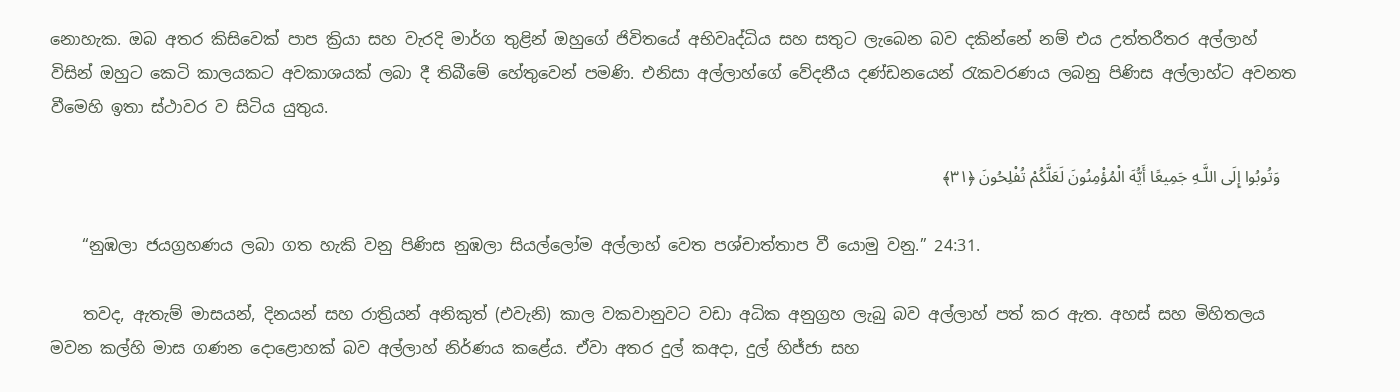නොහැක. ඔබ අතර කිසිවෙක් පාප ක්‍රියා සහ වැරදි මාර්ග තුළින් ඔහුගේ ජිවිතයේ අභිවෘද්ධිය සහ සතුට ලැබෙන බව දකින්නේ නම් එය උත්තරීතර අල්ලාහ් විසින් ඔහුට කෙටි කාලයකට අවකාශයක් ලබා දී තිබීමේ හේතුවෙන් පමණි. එනිසා අල්ලාහ්ගේ වේදනීය දණ්ඩනයෙන් රැකවරණය ලබනු පිණිස අල්ලාහ්ට අවනත වීමෙහි ඉතා ස්ථාවර ව සිටිය යුතුය.

    وَتُوبُوا إِلَى اللَّـهِ جَمِيعًا أَيُّهَ الْمُؤْمِنُونَ لَعَلَّكُمْ تُفْلِحُونَ ﴿٣١﴾

    “නුඹලා ජයග්‍රහණය ලබා ගත හැකි වනු පිණිස නුඹලා සියල්ලෝම අල්ලාහ් වෙත පශ්චාත්තාප වී යොමු වනු.” 24:31.

    තවද, ඇතැම් මාසයන්, දිනයන් සහ රාත්‍රියන් අනිකුත් (එවැනි) කාල වකවානුවට වඩා අධික අනුග්‍රහ ලැබු බව අල්ලාහ් පත් කර ඇත. අහස් සහ මිහිතලය මවන කල්හි මාස ගණන දොළොහක් බව අල්ලාහ් නිර්ණය කළේය. ඒවා අතර දුල් කඅදා, දුල් හිජ්ජා සහ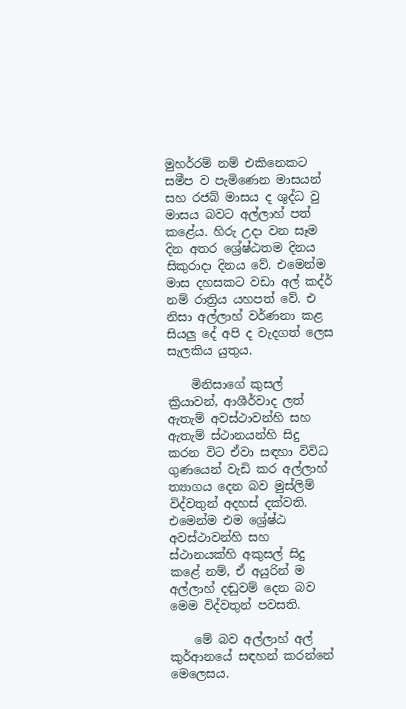මුහර්රම් නම් එකිනෙකට සමීප ව පැමිණෙන මාසයන් සහ රජබ් මාසය ද ශුද්ධ වු මාසය බවට අල්ලාහ් පත් කළේය. හිරු උදා වන සෑම දින අතර ශ්‍රේෂ්ඨතම දිනය සිකුරාදා දිනය වේ. එමෙන්ම මාස දහසකට වඩා අල් කද්ර් නම් රාත්‍රිය යහපත් වේ. එ නිසා අල්ලාහ් වර්ණනා කළ සියලු දේ අපි ද වැදගත් ලෙස සැලකිය යුතුය.

    මිනිසාගේ කුසල් ක්‍රියාවන්, ආශීර්වාද ලත් ඇතැම් අවස්ථාවන්හි සහ ඇතැම් ස්ථානයන්හි සිදු කරන විට ඒවා සඳහා විවිධ ගුණයෙන් වැඩි කර අල්ලාහ් ත්‍යාගය දෙන බව මුස්ලිම් විද්වතුන් අදහස් දක්වති. එමෙන්ම එම ශ්‍රේෂ්ඨ අවස්ථාවන්හි සහ ස්ථානයක්හි අකුසල් සිදු කළේ නම්, ඒ අයුරින් ම අල්ලාහ් දඬුවම් දෙන බව මෙම විද්වතුන් පවසති.

    මේ බව අල්ලාහ් අල් කුර්ආනයේ සඳහන් කරන්නේ මෙලෙසය.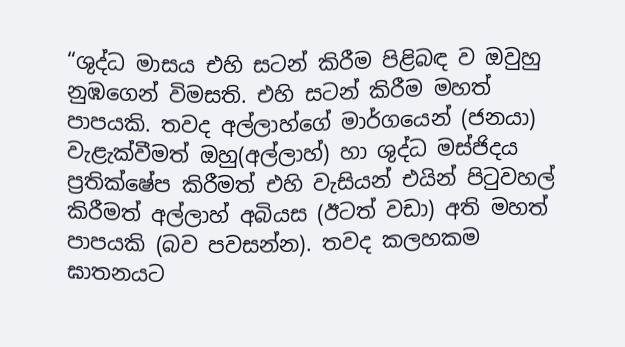“ශුද්ධ මාසය එහි සටන් කිරීම පිළිබඳ ව ඔවුහු නුඹගෙන් විමසති. එහි සටන් කිරීම මහත් පාපයකි. තවද අල්ලාහ්ගේ මාර්ගයෙන් (ජනයා) වැළැක්වීමත් ඔහු(අල්ලාහ්) හා ශුද්ධ මස්ජිදය ප්‍රතික්ෂේප කිරීමත් එහි වැසියන් එයින් පිටුවහල් කිරීමත් අල්ලාහ් අබියස (ඊටත් වඩා) අති මහත් පාපයකි (බව පවසන්න). තවද කලහකම ඝාතනයට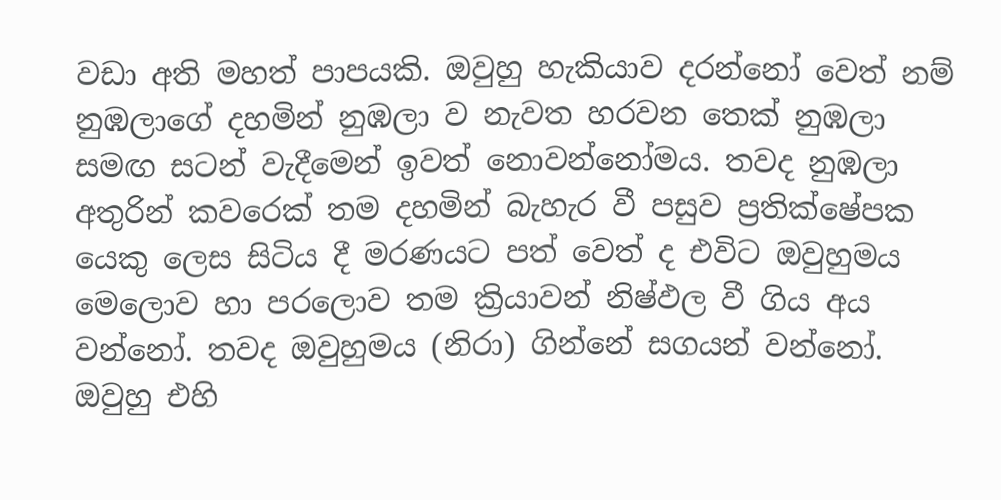වඩා අති මහත් පාපයකි. ඔවුහු හැකියාව දරන්නෝ වෙත් නම් නුඹලාගේ දහමින් නුඹලා ව නැවත හරවන තෙක් නුඹලා සමඟ සටන් වැදීමෙන් ඉවත් නොවන්නෝමය. තවද නුඹලා අතුරින් කවරෙක් තම දහමින් බැහැර වී පසුව ප්‍රතික්ෂේපක යෙකු ලෙස සිටිය දී මරණයට පත් වෙත් ද එවිට ඔවුහුමය මෙලොව හා පරලොව තම ක්‍රියාවන් නිෂ්ඵල වී ගිය අය වන්නෝ. තවද ඔවුහුමය (නිරා) ගින්නේ සගයන් වන්නෝ. ඔවුහු එහි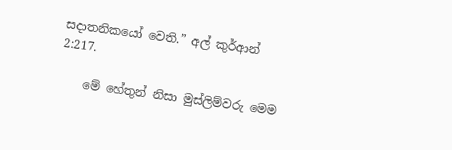සදාතනිකයෝ වෙති.” අල් කුර්ආන් 2:217.

    මේ හේතුන් නිසා මුස්ලිම්වරු මෙම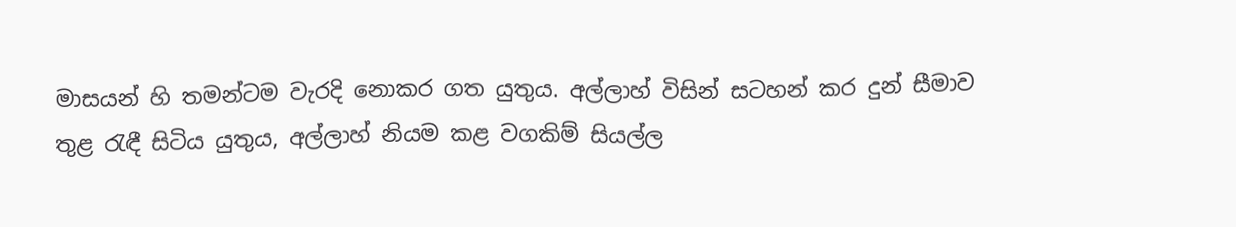මාසයන් හි තමන්ටම වැරදි නොකර ගත යුතුය. අල්ලාහ් විසින් සටහන් කර දුන් සීමාව තුළ රැඳී සිටිය යුතුය, අල්ලාහ් නියම කළ වගකිම් සියල්ල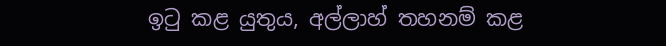ඉටු කළ යුතුය, අල්ලාහ් තහනම් කළ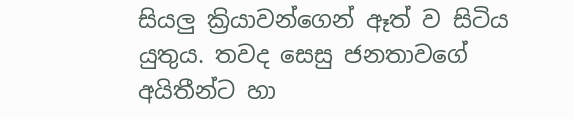සියලු ක්‍රියාවන්ගෙන් ඈත් ව සිටිය යුතුය. තවද සෙසු ජනතාවගේ අයිතීන්ට හා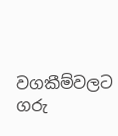වගකීම්වලට ගරු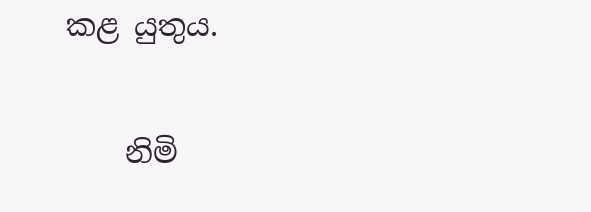කළ යුතුය.

    නිමි